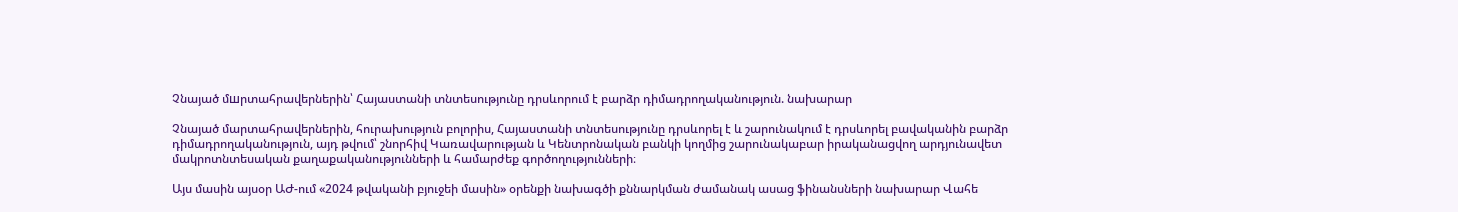Չնայած մшրտահրավերներին՝ Հայաստանի տնտեսությունը դրսևորում է բարձր դիմադրողականություն. նախարար

Չնայած մարտահրավերներին, հուրախություն բոլորիս, Հայաստանի տնտեսությունը դրսևորել է և շարունակում է դրսևորել բավականին բարձր դիմադրողականություն, այդ թվում՝ շնորհիվ Կառավարության և Կենտրոնական բանկի կողմից շարունակաբար իրականացվող արդյունավետ մակրոտնտեսական քաղաքականությունների և համարժեք գործողությունների։

Այս մասին այսօր ԱԺ-ում «2024 թվականի բյուջեի մասին» օրենքի նախագծի քննարկման ժամանակ ասաց ֆինանսների նախարար Վահե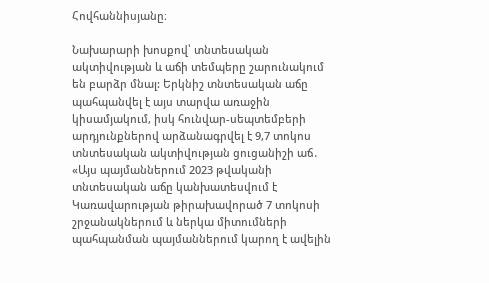Հովհաննիսյանը։

Նախարարի խոսքով՝ տնտեսական ակտիվության և աճի տեմպերը շարունակում են բարձր մնալ: Երկնիշ տնտեսական աճը պահպանվել է այս տարվա առաջին կիսամյակում, իսկ հունվար-սեպտեմբերի արդյունքներով արձանագրվել է 9,7 տոկոս տնտեսական ակտիվության ցուցանիշի աճ․ «Այս պայմաններում 2023 թվականի տնտեսական աճը կանխատեսվում է Կառավարության թիրախավորած 7 տոկոսի շրջանակներում և ներկա միտումների պահպանման պայմաններում կարող է ավելին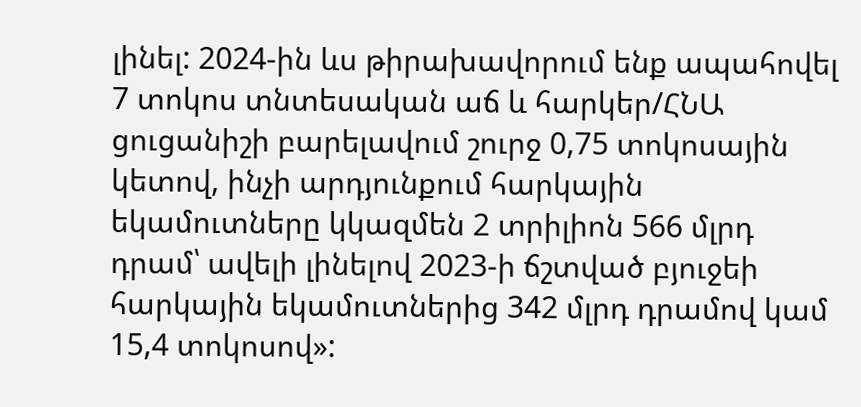լինել: 2024-ին ևս թիրախավորում ենք ապահովել 7 տոկոս տնտեսական աճ և հարկեր/ՀՆԱ ցուցանիշի բարելավում շուրջ 0,75 տոկոսային կետով, ինչի արդյունքում հարկային եկամուտները կկազմեն 2 տրիլիոն 566 մլրդ դրամ՝ ավելի լինելով 2023-ի ճշտված բյուջեի հարկային եկամուտներից 342 մլրդ դրամով կամ 15,4 տոկոսով»: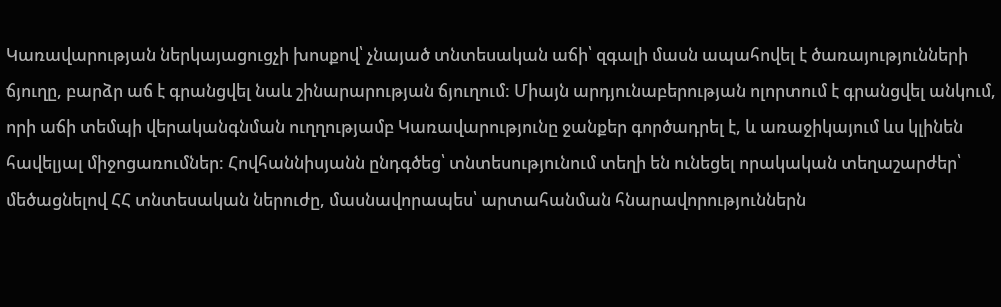Կառավարության ներկայացուցչի խոսքով՝ չնայած տնտեսական աճի՝ զգալի մասն ապահովել է ծառայությունների ճյուղը, բարձր աճ է գրանցվել նաև շինարարության ճյուղում: Միայն արդյունաբերության ոլորտում է գրանցվել անկում, որի աճի տեմպի վերականգնման ուղղությամբ Կառավարությունը ջանքեր գործադրել է, և առաջիկայում ևս կլինեն հավելյալ միջոցառումներ: Հովհաննիսյանն ընդգծեց՝ տնտեսությունում տեղի են ունեցել որակական տեղաշարժեր՝ մեծացնելով ՀՀ տնտեսական ներուժը, մասնավորապես՝ արտահանման հնարավորություններն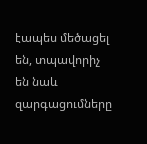էապես մեծացել են, տպավորիչ են նաև զարգացումները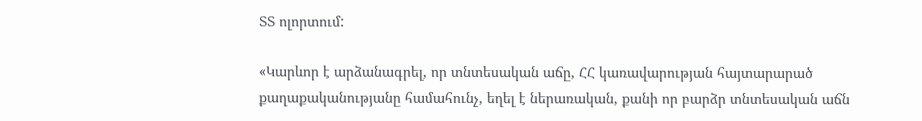ՏՏ ոլորտում:

«Կարևոր է արձանագրել, որ տնտեսական աճը, ՀՀ կառավարության հայտարարած քաղաքականությանը համահունչ, եղել է ներառական, քանի որ բարձր տնտեսական աճն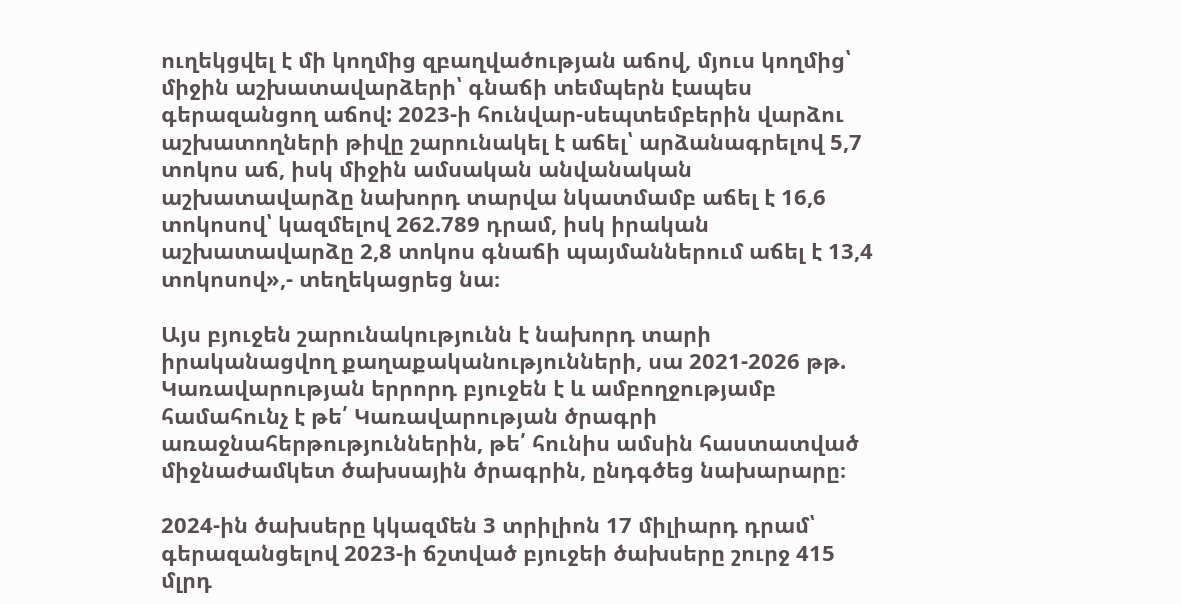ուղեկցվել է մի կողմից զբաղվածության աճով, մյուս կողմից՝ միջին աշխատավարձերի՝ գնաճի տեմպերն էապես գերազանցող աճով: 2023-ի հունվար-սեպտեմբերին վարձու աշխատողների թիվը շարունակել է աճել՝ արձանագրելով 5,7 տոկոս աճ, իսկ միջին ամսական անվանական աշխատավարձը նախորդ տարվա նկատմամբ աճել է 16,6 տոկոսով՝ կազմելով 262.789 դրամ, իսկ իրական աշխատավարձը 2,8 տոկոս գնաճի պայմաններում աճել է 13,4 տոկոսով»,- տեղեկացրեց նա։

Այս բյուջեն շարունակությունն է նախորդ տարի իրականացվող քաղաքականությունների, սա 2021-2026 թթ. Կառավարության երրորդ բյուջեն է և ամբողջությամբ համահունչ է թե՛ Կառավարության ծրագրի առաջնահերթություններին, թե՛ հունիս ամսին հաստատված միջնաժամկետ ծախսային ծրագրին, ընդգծեց նախարարը։

2024-ին ծախսերը կկազմեն 3 տրիլիոն 17 միլիարդ դրամ՝ գերազանցելով 2023-ի ճշտված բյուջեի ծախսերը շուրջ 415 մլրդ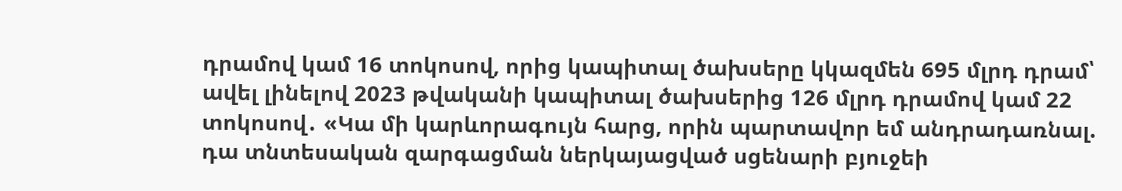դրամով կամ 16 տոկոսով, որից կապիտալ ծախսերը կկազմեն 695 մլրդ դրամ՝ ավել լինելով 2023 թվականի կապիտալ ծախսերից 126 մլրդ դրամով կամ 22 տոկոսով․ «Կա մի կարևորագույն հարց, որին պարտավոր եմ անդրադառնալ. դա տնտեսական զարգացման ներկայացված սցենարի բյուջեի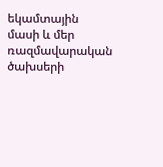եկամտային մասի և մեր ռազմավարական ծախսերի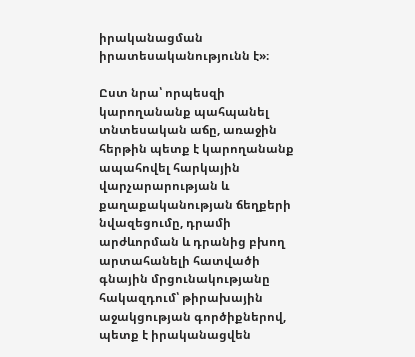իրականացման իրատեսականությունն է»։

Ըստ նրա՝ որպեսզի կարողանանք պահպանել տնտեսական աճը, առաջին հերթին պետք է կարողանանք ապահովել հարկային վարչարարության և քաղաքականության ճեղքերի նվազեցումը, դրամի արժևորման և դրանից բխող արտահանելի հատվածի գնային մրցունակությանը հակազդում՝ թիրախային աջակցության գործիքներով, պետք է իրականացվեն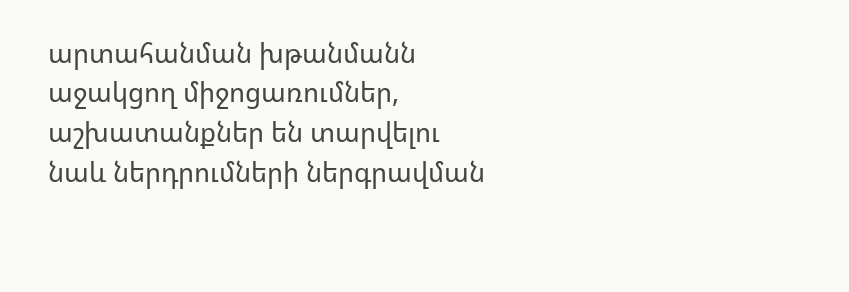արտահանման խթանմանն աջակցող միջոցառումներ, աշխատանքներ են տարվելու նաև ներդրումների ներգրավման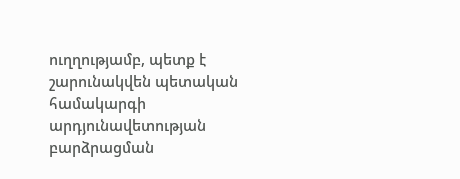ուղղությամբ, պետք է շարունակվեն պետական համակարգի արդյունավետության բարձրացման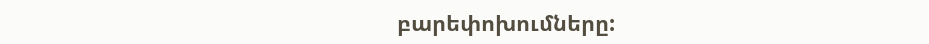բարեփոխումները: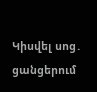Կիսվել սոց․ ցանցերում